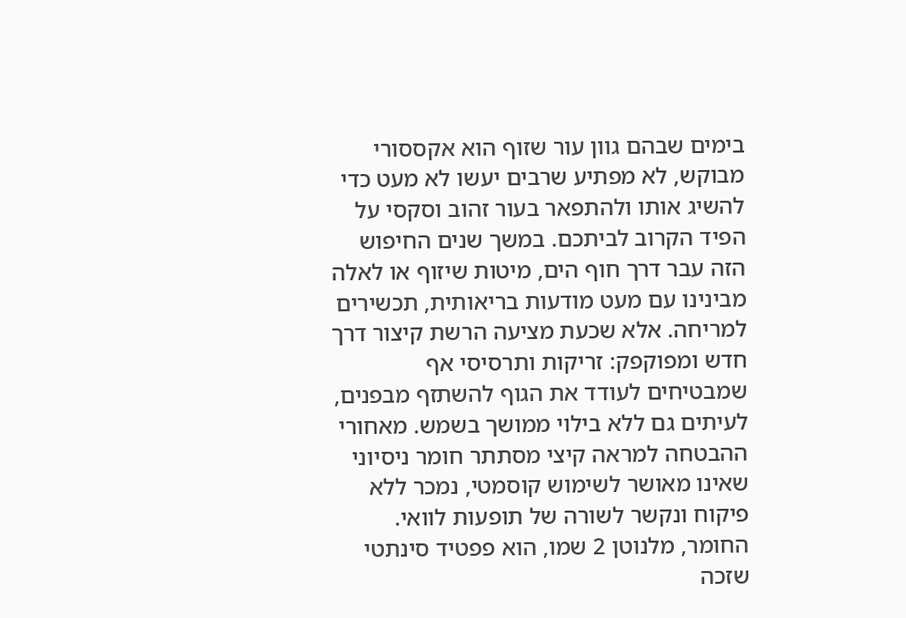בימים שבהם גוון עור שזוף הוא אקססורי מבוקש, לא מפתיע שרבים יעשו לא מעט כדי להשיג אותו ולהתפאר בעור זהוב וסקסי על הפיד הקרוב לביתכם. במשך שנים החיפוש הזה עבר דרך חוף הים, מיטות שיזוף או לאלה מבינינו עם מעט מודעות בריאותית, תכשירים למריחה. אלא שכעת מציעה הרשת קיצור דרך חדש ומפוקפק: זריקות ותרסיסי אף שמבטיחים לעודד את הגוף להשתזף מבפנים, לעיתים גם ללא בילוי ממושך בשמש. מאחורי ההבטחה למראה קיצי מסתתר חומר ניסיוני שאינו מאושר לשימוש קוסמטי, נמכר ללא פיקוח ונקשר לשורה של תופעות לוואי.
החומר, מלנוטן 2 שמו, הוא פפטיד סינתטי שזכה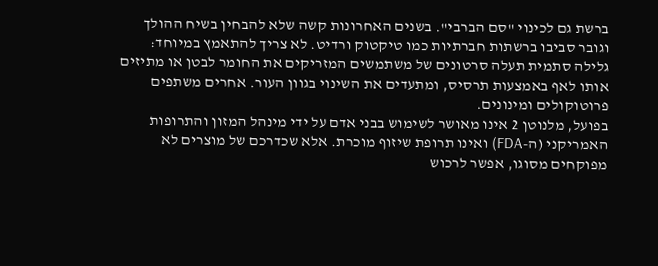ברשת גם לכינוי "סם הברבי". בשנים האחרונות קשה שלא להבחין בשיח ההולך וגובר סביבו ברשתות חברתיות כמו טיקטוק ורדיט. לא צריך להתאמץ במיוחד: גלילה סתמית תעלה סרטונים של משתמשים המזריקים את החומר לבטן או מתיזים אותו לאף באמצעות תרסיס, ומתעדים את השינוי בגוון העור. אחרים משתפים פרוטוקולים ומינונים.
בפועל, מלנוטן 2 אינו מאושר לשימוש בבני אדם על ידי מינהל המזון והתרופות האמריקני (ה-FDA) ואינו תרופת שיזוף מוכרת. אלא שכדרכם של מוצרים לא מפוקחים מסוגו, אפשר לרכוש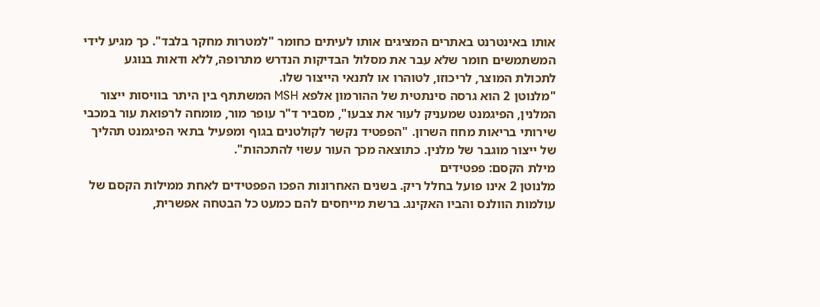אותו באינטרנט באתרים המציגים אותו לעיתים כחומר "למטרות מחקר בלבד". כך מגיע לידי המשתמשים חומר שלא עבר את מסלול הבדיקות הנדרש מתרופה, ללא ודאות בנוגע לתכולת המוצר, לריכוזו, לטוהרו או לתנאי הייצור שלו.
"מלנוטן 2 הוא גרסה סינתטית של ההורמון אלפא MSH המשתתף בין היתר בוויסות ייצור המלנין, הפיגמנט שמעניק לעור את צבעו", מסביר ד"ר עופר מור, מומחה לרפואת עור במכבי שירותי בריאות מחוז השרון. "הפפטיד נקשר לקולטנים בגוף ומפעיל בתאי הפיגמנט תהליך של ייצור מוגבר של מלנין. כתוצאה מכך העור עשוי להתכהות".
מילת הקסם: פפטידים
מלנוטן 2 אינו פועל בחלל ריק. בשנים האחרונות הפכו הפפטידים לאחת ממילות הקסם של עולמות הוולנס והביו האקינג. ברשת מייחסים להם כמעט כל הבטחה אפשרית,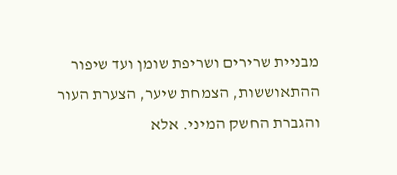מבניית שרירים ושריפת שומן ועד שיפור ההתאוששות, הצמחת שיער, הצערת העור והגברת החשק המיני. אלא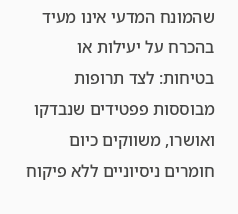שהמונח המדעי אינו מעיד בהכרח על יעילות או בטיחות: לצד תרופות מבוססות פפטידים שנבדקו ואושרו, משווקים כיום חומרים ניסיוניים ללא פיקוח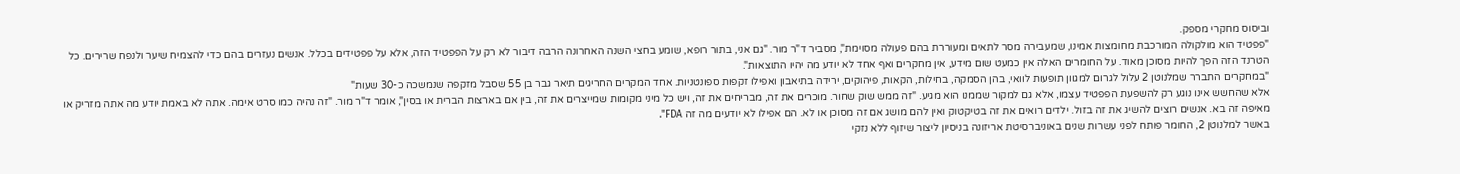וביסוס מחקרי מספק.
"פפטיד הוא מולקולה המורכבת מחומצות אמינו, שמעבירה מסר לתאים ומעוררת בהם פעולה מסוימת", מסביר ד"ר מור. "גם אני, בתור רופא, שומע בחצי השנה האחרונה הרבה דיבור לא רק על הפפטיד הזה, אלא על פפטידים בכלל. אנשים נעזרים בהם כדי להצמיח שיער ולנפח שרירים. כל הטרנד הזה הפך להיות מסוכן מאוד. על החומרים האלה אין כמעט שום מידע, אין מחקרים ואף אחד לא יודע מה יהיו התוצאות".
"במחקרים התברר שמלנוטן 2 עלול לגרום למגוון תופעות לוואי, בהן הסמקה, בחילות, הקאות, פיהוקים, ירידה בתיאבון ואפילו זקפות ספונטניות. אחד המקרים החריגים תיאר גבר בן 55 שסבל מזקפה שנמשכה כ-30 שעות"
אלא שהחשש אינו נוגע רק להשפעת הפפטיד עצמו, אלא גם למקור שממנו הוא מגיע. "זה ממש שוק שחור. מוכרים את זה, מבריחים את זה, ויש כל מיני מקומות שמייצרים את זה, בין אם בארצות הברית או בסין", אומר ד"ר מור. "זה נהיה כמו סרט אימה. אתה לא באמת יודע מה אתה מזריק או מאיפה זה בא. אנשים רוצים להשיג את זה בזול. ילדים רואים את זה בטיקטוק ואין להם מושג אם זה מסוכן או לא. הם אפילו לא יודעים מה זה FDA".
באשר למלנוטן 2, החומר פותח לפני עשרות שנים באוניברסיטת אריזונה בניסיון ליצור שיזוף ללא נזקי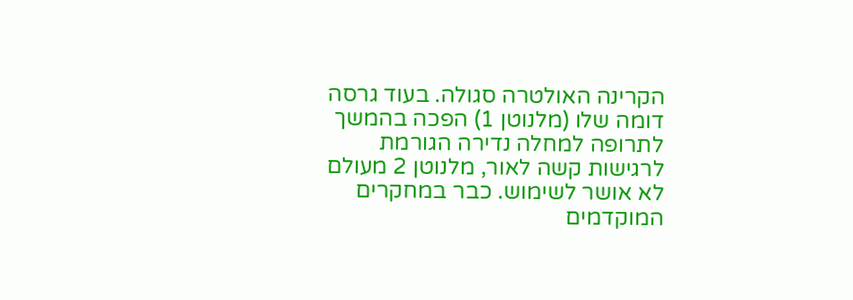הקרינה האולטרה סגולה. בעוד גרסה דומה שלו (מלנוטן 1) הפכה בהמשך לתרופה למחלה נדירה הגורמת לרגישות קשה לאור, מלנוטן 2 מעולם לא אושר לשימוש. כבר במחקרים המוקדמים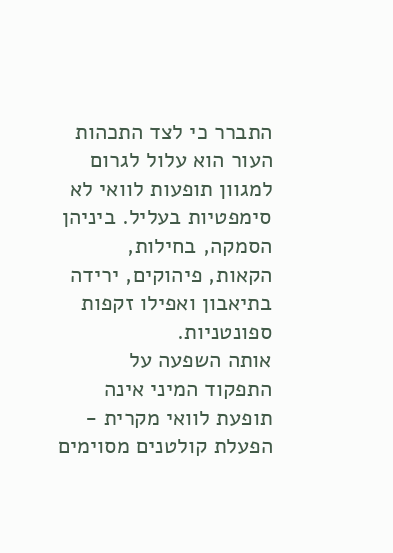התברר כי לצד התכהות העור הוא עלול לגרום למגוון תופעות לוואי לא סימפטיות בעליל. ביניהן הסמקה, בחילות, הקאות, פיהוקים, ירידה בתיאבון ואפילו זקפות ספונטניות.
אותה השפעה על התפקוד המיני אינה תופעת לוואי מקרית - הפעלת קולטנים מסוימים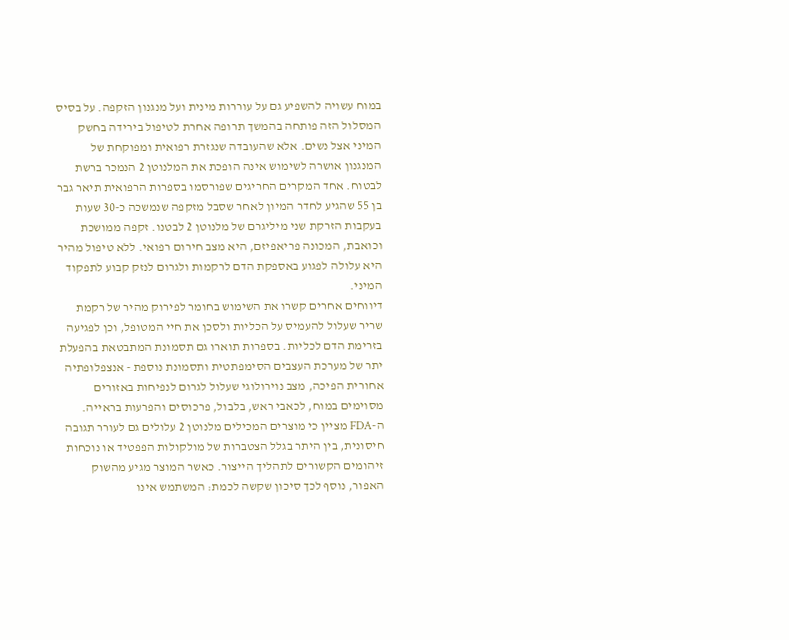במוח עשויה להשפיע גם על עוררות מינית ועל מנגנון הזקפה. על בסיס המסלול הזה פותחה בהמשך תרופה אחרת לטיפול בירידה בחשק המיני אצל נשים. אלא שהעובדה שנגזרת רפואית ומפוקחת של המנגנון אושרה לשימוש אינה הופכת את המלנוטן 2 הנמכר ברשת לבטוח. אחד המקרים החריגים שפורסמו בספרות הרפואית תיאר גבר בן 55 שהגיע לחדר המיון לאחר שסבל מזקפה שנמשכה כ-30 שעות בעקבות הזרקת שני מיליגרם של מלנוטן 2 לבטנו. זקפה ממושכת וכואבת, המכונה פריאפיזם, היא מצב חירום רפואי. ללא טיפול מהיר היא עלולה לפגוע באספקת הדם לרקמות ולגרום לנזק קבוע לתפקוד המיני.
דיווחים אחרים קשרו את השימוש בחומר לפירוק מהיר של רקמת שריר שעלול להעמיס על הכליות ולסכן את חיי המטופל, וכן לפגיעה בזרימת הדם לכליות. בספרות תוארו גם תסמונת המתבטאת בהפעלת יתר של מערכת העצבים הסימפתטית ותסמונת נוספת - אנצפלופתיה אחורית הפיכה, מצב נוירולוגי שעלול לגרום לנפיחות באזורים מסוימים במוח, לכאבי ראש, בלבול, פרכוסים והפרעות בראייה.
ה-FDA מציין כי מוצרים המכילים מלנוטן 2 עלולים גם לעורר תגובה חיסונית, בין היתר בגלל הצטברות של מולקולות הפפטיד או נוכחות זיהומים הקשורים לתהליך הייצור. כאשר המוצר מגיע מהשוק האפור, נוסף לכך סיכון שקשה לכמת: המשתמש אינו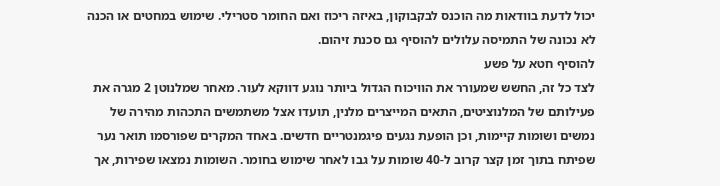יכול לדעת בוודאות מה הוכנס לבקבוקון, באיזה ריכוז ואם החומר סטרילי. שימוש במחטים או הכנה לא נכונה של התמיסה עלולים להוסיף גם סכנת זיהום.
להוסיף חטא על פשע
לצד כל זה, החשש שמעורר את הוויכוח הגדול ביותר נוגע דווקא לעור. מאחר שמלנוטן 2 מגרה את פעילותם של המלנוציטים, התאים המייצרים מלנין, תועדו אצל משתמשים התכהות מהירה של נמשים ושומות קיימות, וכן הופעת נגעים פיגמנטריים חדשים. באחד המקרים שפורסמו תואר נער שפיתח בתוך זמן קצר קרוב ל-40 שומות על גבו לאחר שימוש בחומר. השומות נמצאו שפירות, אך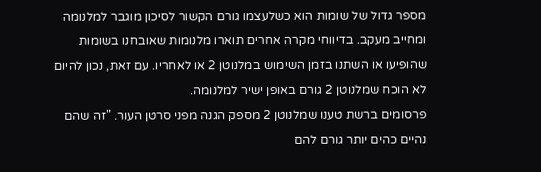מספר גדול של שומות הוא כשלעצמו גורם הקשור לסיכון מוגבר למלנומה ומחייב מעקב. בדיווחי מקרה אחרים תוארו מלנומות שאובחנו בשומות שהופיעו או השתנו בזמן השימוש במלנוטן 2 או לאחריו. עם זאת, נכון להיום לא הוכח שמלנוטן 2 גורם באופן ישיר למלנומה.
פרסומים ברשת טענו שמלנוטן 2 מספק הגנה מפני סרטן העור. "זה שהם נהיים כהים יותר גורם להם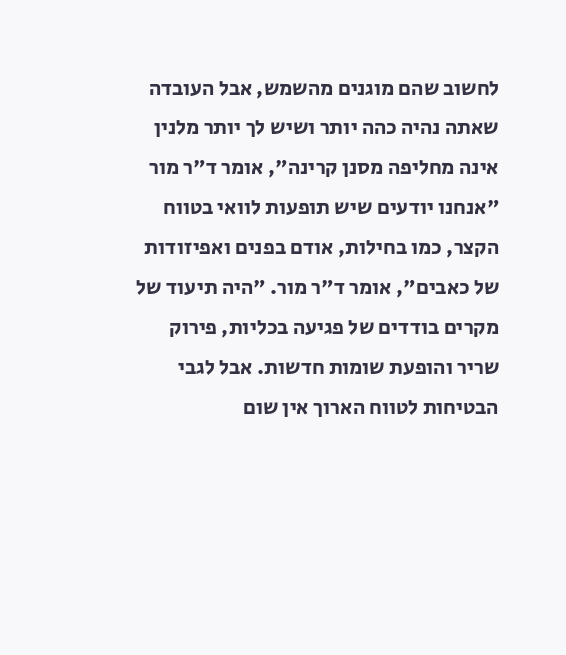לחשוב שהם מוגנים מהשמש, אבל העובדה שאתה נהיה כהה יותר ושיש לך יותר מלנין אינה מחליפה מסנן קרינה", אומר ד"ר מור
"אנחנו יודעים שיש תופעות לוואי בטווח הקצר, כמו בחילות, אודם בפנים ואפיזודות של כאבים", אומר ד"ר מור. "היה תיעוד של מקרים בודדים של פגיעה בכליות, פירוק שריר והופעת שומות חדשות. אבל לגבי הבטיחות לטווח הארוך אין שום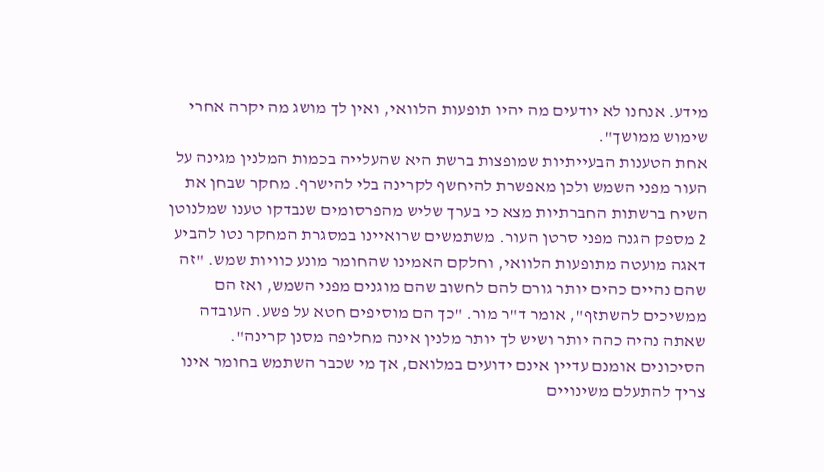מידע. אנחנו לא יודעים מה יהיו תופעות הלוואי, ואין לך מושג מה יקרה אחרי שימוש ממושך".
אחת הטענות הבעייתיות שמופצות ברשת היא שהעלייה בכמות המלנין מגינה על העור מפני השמש ולכן מאפשרת להיחשף לקרינה בלי להישרף. מחקר שבחן את השיח ברשתות החברתיות מצא כי בערך שליש מהפרסומים שנבדקו טענו שמלנוטן 2 מספק הגנה מפני סרטן העור. משתמשים שרואיינו במסגרת המחקר נטו להביע דאגה מועטה מתופעות הלוואי, וחלקם האמינו שהחומר מונע כוויות שמש. "זה שהם נהיים כהים יותר גורם להם לחשוב שהם מוגנים מפני השמש, ואז הם ממשיכים להשתזף", אומר ד"ר מור. "כך הם מוסיפים חטא על פשע. העובדה שאתה נהיה כהה יותר ושיש לך יותר מלנין אינה מחליפה מסנן קרינה".
הסיכונים אומנם עדיין אינם ידועים במלואם, אך מי שכבר השתמש בחומר אינו צריך להתעלם משינויים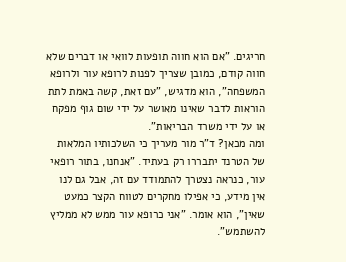חריגים. "אם הוא חווה תופעות לוואי או דברים שלא חווה קודם, כמובן שצריך לפנות לרופא עור ולרופא המשפחה", הוא מדגיש, "עם זאת, קשה באמת לתת הוראות לדבר שאינו מאושר על ידי שום גוף מפקח או על ידי משרד הבריאות".
ומה מכאן? ד"ר מור מעריך כי השלכותיו המלאות של הטרנד יתבררו רק בעתיד. "אנחנו, בתור רופאי עור, כנראה נצטרך להתמודד עם זה, אבל גם לנו אין מידע, כי אפילו מחקרים לטווח הקצר כמעט שאין", הוא אומר. "אני כרופא עור ממש לא ממליץ להשתמש".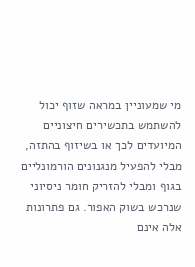מי שמעוניין במראה שזוף יכול להשתמש בתכשירים חיצוניים המיועדים לכך או בשיזוף בהתזה, מבלי להפעיל מנגנונים הורמונליים בגוף ומבלי להזריק חומר ניסיוני שנרכש בשוק האפור. גם פתרונות אלה אינם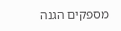מספקים הגנה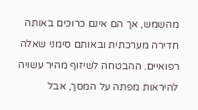מהשמש, אך הם אינם כרוכים באותה חדירה מערכתית ובאותם סימני שאלה רפואיים. ההבטחה לשיזוף מהיר עשויה להיראות מפתה על המסך, אבל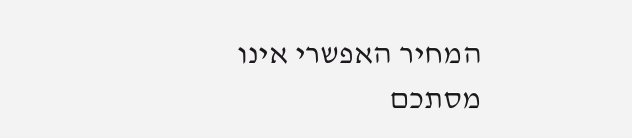המחיר האפשרי אינו מסתכם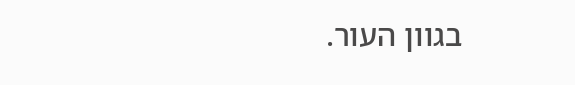בגוון העור.